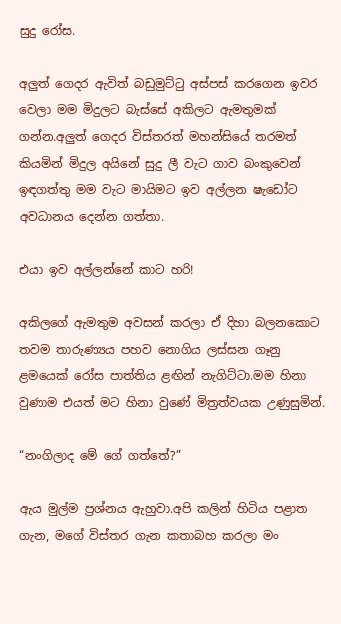සුදු රෝස.

අලුත් ගෙදර ඇවිත් බඩුමුට්ටු අස්පස් කරගෙන ඉවර වෙලා මම මිදුලට බැස්සේ අකිලට ඇමතුමක් ගන්න.අලුත් ගෙදර විස්තරත් මහන්සියේ තරමත් කියමින් මිදුල අයිනේ සුදු ලී වැට ගාව බංකුවෙන් ඉඳගත්තු මම වැට මායිමට ඉව අල්ලන ෂැඩෝට අවධානය දෙන්න ගත්තා.

එයා ඉව අල්ලන්නේ කාට හරි!

අකිලගේ ඇමතුම අවසන් කරලා ඒ දිහා බලනකොට තවම තාරුණ්‍යය පහව නොගිය ලස්සන ගෑනු ළමයෙක් රෝස පාත්තිය ළඟින් නැගිට්ටා.මම හිනා වුණාම එයත් මට හිනා වුණේ මිත්‍රත්වයක උණුසුමින්.

“නංගිලාද මේ ගේ ගත්තේ?”

ඇය මුල්ම ප්‍රශ්නය ඇහුවා.අපි කලින් හිටිය පළාත ගැන, මගේ විස්තර ගැන කතාබහ කරලා මං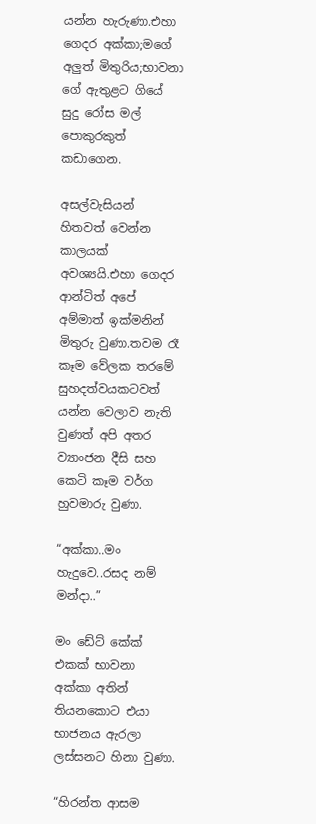යන්න හැරුණා.එහා ගෙදර අක්කා;මගේ අලුත් මිතුරිය;භාවනා ගේ ඇතුළට ගියේ සුදු රෝස මල් පොකුරකුත් කඩාගෙන.

අසල්වැසියන් හිතවත් වෙන්න කාලයක් අවශ්‍යයි.එහා ගෙදර ආන්ටිත් අපේ අම්මාත් ඉක්මනින් මිතුරු වුණා.තවම රෑ කෑම වේලක තරමේ සුහදත්වයකටවත් යන්න වෙලාව නැති වුණත් අපි අතර ව්‍යාංජන දීසි සහ කෙටි කෑම වර්ග හුවමාරු වුණා.

“අක්කා..මං හැදුවෙ..රසද නම් මන්දා..”

මං ඩේට් කේක් එකක් භාවනා අක්කා අතින් තියනකොට එයා භාජනය ඇරලා ලස්සනට හිනා වුණා.

“හිරන්ත ආසම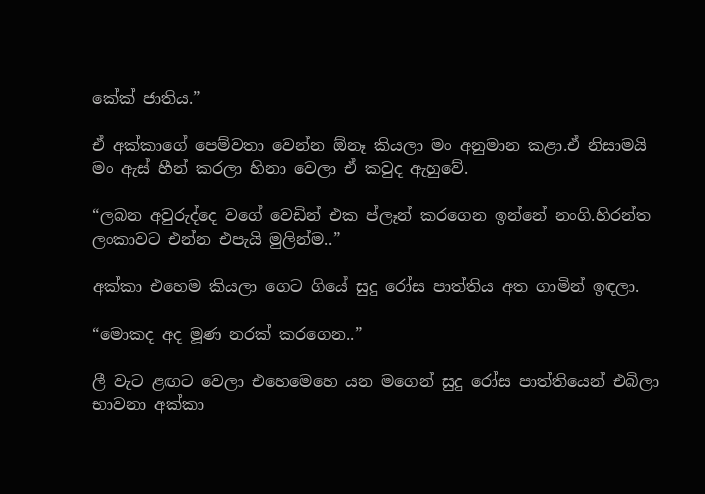කේක් ජාතිය.”

ඒ අක්කාගේ පෙම්වතා වෙන්න ඕනෑ කියලා මං අනුමාන කළා.ඒ නිසාමයි මං ඇස් හීන් කරලා හිනා වෙලා ඒ කවුද ඇහුවේ.

“ලබන අවුරුද්දෙ වගේ වෙඩින් එක ප්ලෑන් කරගෙන ඉන්නේ නංගි.හිරන්ත ලංකාවට එන්න එපැයි මුලින්ම..”

අක්කා එහෙම කියලා ගෙට ගියේ සුදු රෝස පාත්තිය අත ගාමින් ඉඳලා.

“මොකද අද මූණ නරක් කරගෙන..”

ලී වැට ළඟට වෙලා එහෙමෙහෙ යන මගෙන් සුදු රෝස පාත්තියෙන් එබිලා භාවනා අක්කා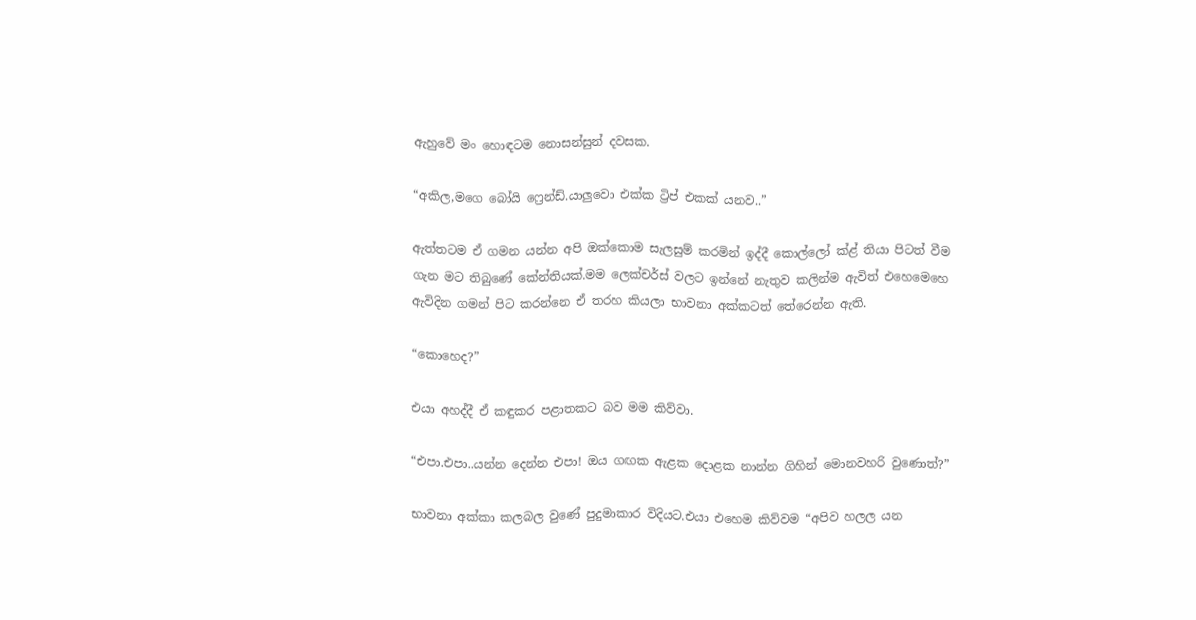ඇහුවේ මං හොඳටම නොසන්සුන් දවසක.

“අකිල,මගෙ බෝයි ෆ්‍රෙන්ඩ්.යාලුවො එක්ක ට්‍රිප් එකක් යනව..”

ඇත්තටම ඒ ගමන යන්න අපි ඔක්කොම සැලසුම් කරමින් ඉද්දී කොල්ලෝ ක්ළ් තියා පිටත් වීම ගැන මට තිබුණේ කේන්තියක්.මම ලෙක්චර්ස් වලට ඉන්නේ නැතුව කලින්ම ඇවිත් එහෙමෙහෙ ඇවිදින ගමන් පිට කරන්නෙ ඒ තරහ කියලා භාවනා අක්කටත් තේරෙන්න ඇති.

“කොහෙද?”

එයා අහද්දී ඒ කඳුකර පළාතකට බව මම කිව්වා.

“එපා.එපා..යන්න දෙන්න එපා! ඔය ගඟක ඇළක දොළක නාන්න ගිහින් මොනවහරි වුණොත්?”

භාවනා අක්කා කලබල වුණේ පුදුමාකාර විදියට.එයා එහෙම කිව්වම “අපිව හලල යන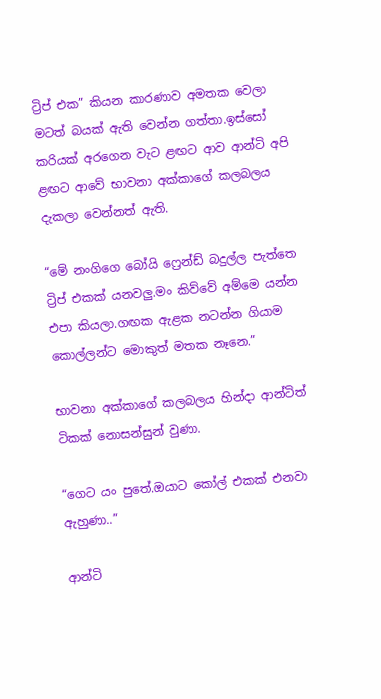ට්‍රිප් එක” කියන කාරණාව අමතක වෙලා මටත් බයක් ඇති වෙන්න ගත්තා.ඉස්සෝ කරියක් අරගෙන වැට ළඟට ආව ආන්ටි අපි ළඟට ආවේ භාවනා අක්කාගේ කලබලය දැකලා වෙන්නත් ඇති.

“මේ නංගිගෙ බෝයි ෆ්‍රෙන්ඩ් බදුල්ල පැත්තෙ ට්‍රිප් එකක් යනවලු.මං කිව්වේ අම්මෙ යන්න එපා කියලා.ගඟක ඇළක නටන්න ගියාම කොල්ලන්ට මොකුත් මතක නෑනෙ.”

භාවනා අක්කාගේ කලබලය හින්දා ආන්ටිත් ටිකක් නොසන්සුන් වුණා.

“ගෙට යං පුතේ.ඔයාට කෝල් එකක් එනවා ඇහුණා..”

ආන්ටි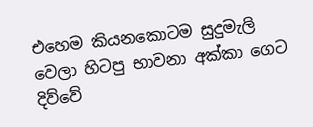එහෙම කියනකොටම සුදුමැලි වෙලා හිටපු භාවනා අක්කා ගෙට දිව්වේ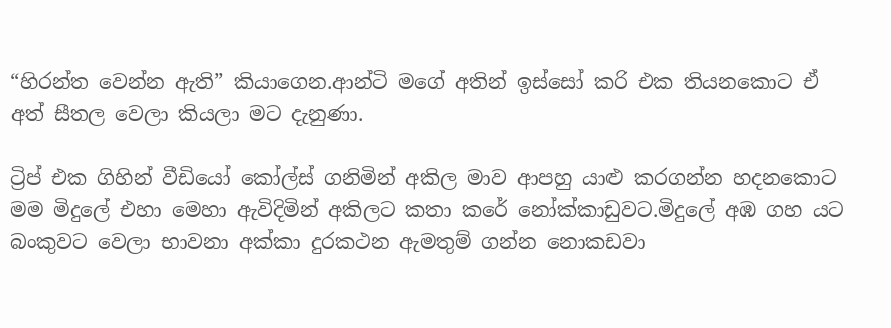“හිරන්ත වෙන්න ඇති” කියාගෙන.ආන්ටි මගේ අතින් ඉස්සෝ කරි එක තියනකොට ඒ අත් සීතල වෙලා කියලා මට දැනුණා.

ට්‍රිප් එක ගිහින් වීඩියෝ කෝල්ස් ගනිමින් අකිල මාව ආපහු යාළු කරගන්න හදනකොට මම මිදුලේ එහා මෙහා ඇවිදිමින් අකිලට කතා කරේ නෝක්කාඩුවට.මිදුලේ අඹ ගහ යට බංකුවට වෙලා භාවනා අක්කා දුරකථන ඇමතුම් ගන්න නොකඩවා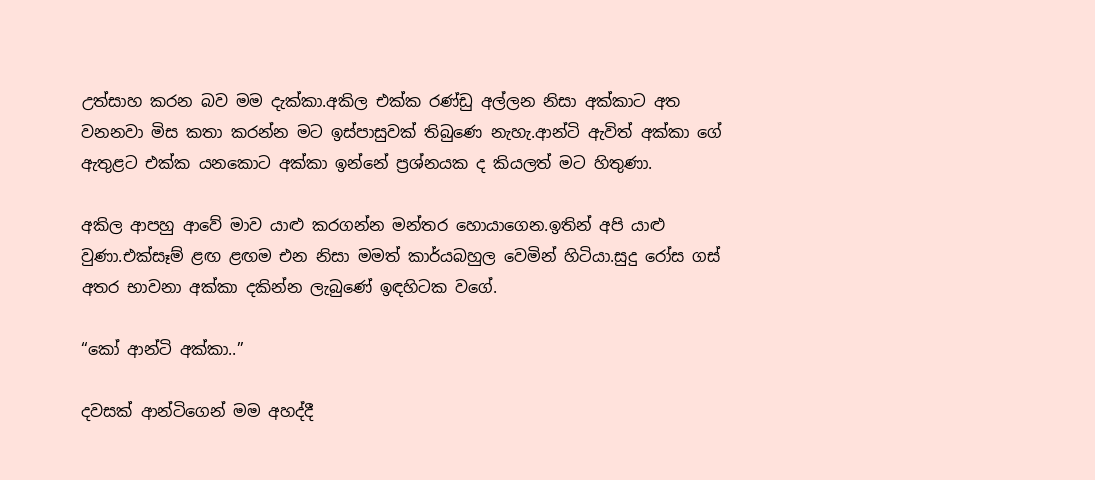උත්සාහ කරන බව මම දැක්කා.අකිල එක්ක රණ්ඩු අල්ලන නිසා අක්කාට අත වනනවා මිස කතා කරන්න මට ඉස්පාසුවක් තිබුණෙ නැහැ.ආන්ටි ඇවිත් අක්කා ගේ ඇතුළට එක්ක යනකොට අක්කා ඉන්නේ ප්‍රශ්නයක ද කියලත් මට හිතුණා.

අකිල ආපහු ආවේ මාව යාළු කරගන්න මන්තර හොයාගෙන.ඉතින් අපි යාළු වුණා.එක්සෑම් ළඟ ළඟම එන නිසා මමත් කාර්යබහුල වෙමින් හිටියා.සුදු රෝස ගස් අතර භාවනා අක්කා දකින්න ලැබුණේ ඉඳහිටක වගේ.

“කෝ ආන්ටි අක්කා..”

දවසක් ආන්ටිගෙන් මම අහද්දී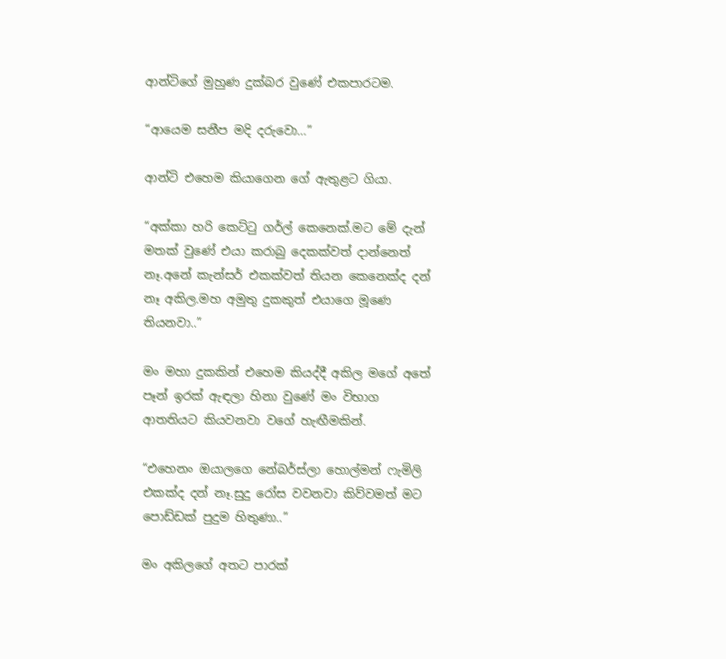ආන්ටිගේ මුහුණ දුක්බර වුණේ එකපාරටම.

“ආයෙම සනීප මදි දරුවො…”

ආන්ටි එහෙම කියාගෙන ගේ ඇතුළට ගියා.

“අක්කා හරි කෙට්ටු ගර්ල් කෙනෙක්.මට මේ දැන් මතක් වුණේ එයා කරාබු දෙකක්වත් දාන්නෙත් නෑ.අනේ කැන්සර් එකක්වත් තියන කෙනෙක්ද දන් නෑ අකිල.මහ අමුතු දුකකුත් එයාගෙ මූණෙ තියනවා..”

මං මහා දුකකින් එහෙම කියද්දී අකිල මගේ අතේ පෑන් ඉරක් ඇඳලා හිනා වුණේ මං විභාග ආතතියට කියවනවා වගේ හැඟීමකින්.

“එහෙනං ඔයාලගෙ නේබර්ස්ලා හොල්මන් ෆැමිලි එකක්ද දන් නෑ.සුදු රෝස වවනවා කිව්වමත් මට පොඩ්ඩක් පුදුම හිතුණා..”

මං අකිලගේ අතට පාරක්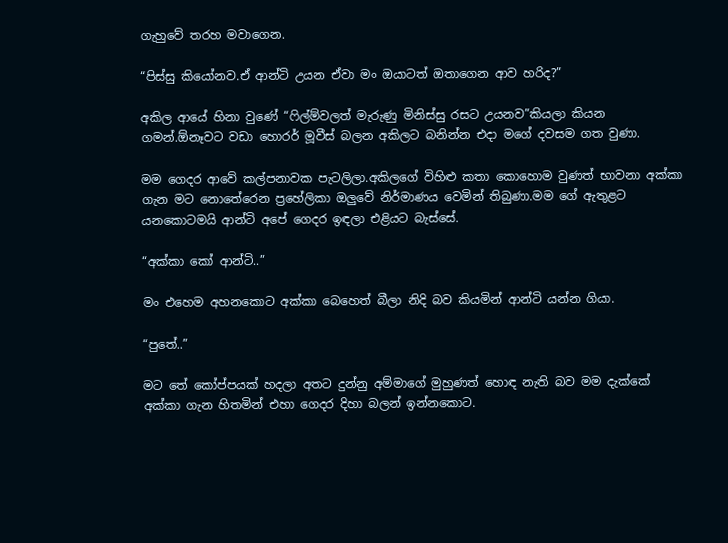ගැහුවේ තරහ මවාගෙන.

“පිස්සු කියෝනව.ඒ ආන්ටි උයන ඒවා මං ඔයාටත් ඔතාගෙන ආව හරිද?”

අකිල ආයේ හිනා වුණේ “ෆිල්ම්වලත් මැරුණු මිනිස්සු රසට උයනව”කියලා කියන ගමන්.ඕනෑවට වඩා හොරර් මූවීස් බලන අකිලට බනින්න එදා මගේ දවසම ගත වුණා.

මම ගෙදර ආවේ කල්පනාවක පැටලිලා.අකිලගේ විහිළු කතා කොහොම වුණත් භාවනා අක්කා ගැන මට නොතේරෙන ප්‍රහේලිකා ඔලුවේ නිර්මාණය වෙමින් තිබුණා.මම ගේ ඇතුළට යනකොටමයි ආන්ටි අපේ ගෙදර ඉඳලා එළියට බැස්සේ.

“අක්කා කෝ ආන්ටි..”

මං එහෙම අහනකොට අක්කා බෙහෙත් බීලා නිදි බව කියමින් ආන්ටි යන්න ගියා.

“පුතේ..”

මට තේ කෝප්පයක් හදලා අතට දුන්නු අම්මාගේ මුහුණත් හොඳ නැති බව මම දැක්කේ අක්කා ගැන හිතමින් එහා ගෙදර දිහා බලන් ඉන්නකොට.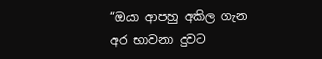“ඔයා ආපහු අකිල ගැන අර භාවනා දුවට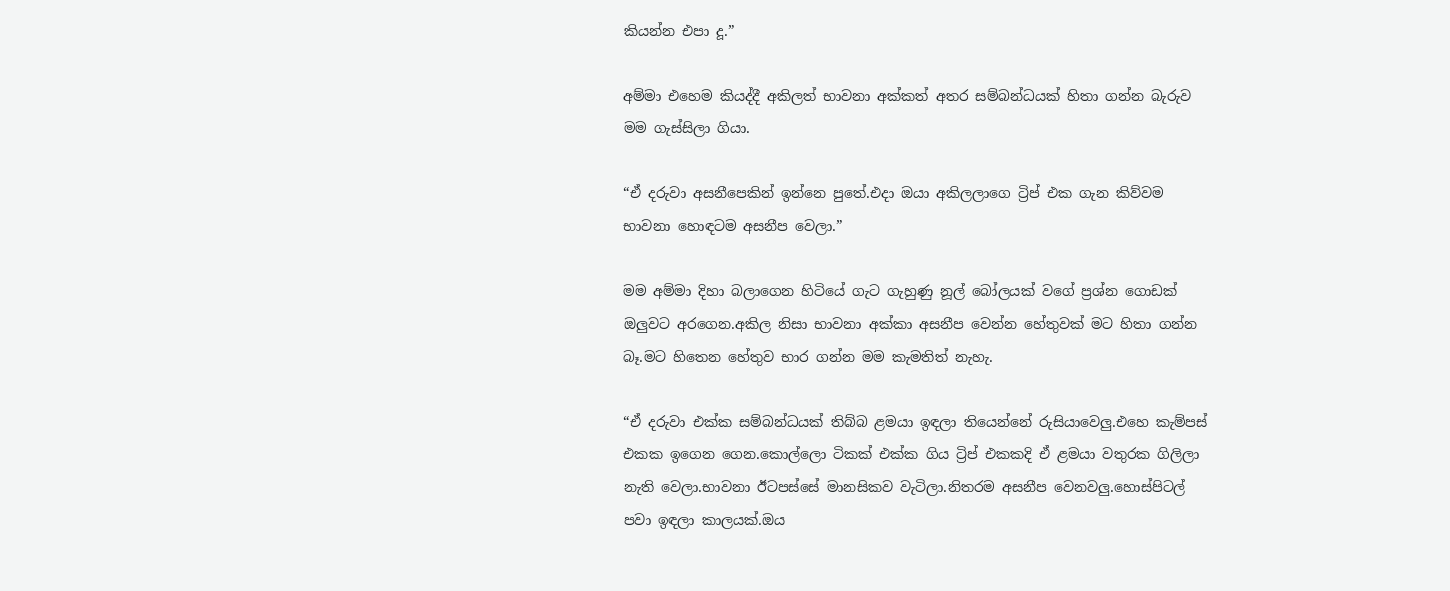කියන්න එපා දූ.”

අම්මා එහෙම කියද්දී අකිලත් භාවනා අක්කත් අතර සම්බන්ධයක් හිතා ගන්න බැරුව මම ගැස්සිලා ගියා.

“ඒ දරුවා අසනීපෙකින් ඉන්නෙ පුතේ.එදා ඔයා අකිලලාගෙ ට්‍රිප් එක ගැන කිව්වම භාවනා හොඳටම අසනීප වෙලා.”

මම අම්මා දිහා බලාගෙන හිටියේ ගැට ගැහුණු නූල් බෝලයක් වගේ ප්‍රශ්න ගොඩක් ඔලුවට අරගෙන.අකිල නිසා භාවනා අක්කා අසනීප වෙන්න හේතුවක් මට හිතා ගන්න බෑ.මට හිතෙන හේතුව භාර ගන්න මම කැමතිත් නැහැ.

“ඒ දරුවා එක්ක සම්බන්ධයක් තිබ්බ ළමයා ඉඳලා තියෙන්නේ රුසියාවෙලු.එහෙ කැම්පස් එකක ඉගෙන ගෙන.කොල්ලො ටිකක් එක්ක ගිය ට්‍රිප් එකකදි ඒ ළමයා වතුරක ගිලිලා නැති වෙලා.භාවනා ඊටපස්සේ මානසිකව වැටිලා.නිතරම අසනීප වෙනවලු.හොස්පිටල් පවා ඉඳලා කාලයක්.ඔය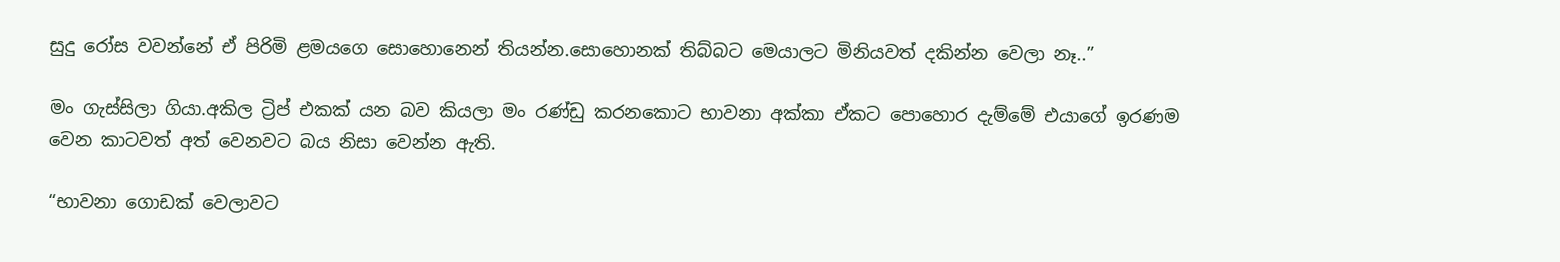සුදු රෝස වවන්නේ ඒ පිරිමි ළමයගෙ සොහොනෙන් තියන්න.සොහොනක් තිබ්බට මෙයාලට මිනියවත් දකින්න වෙලා නෑ..”

මං ගැස්සිලා ගියා.අකිල ට්‍රිප් එකක් යන බව කියලා මං රණ්ඩු කරනකොට භාවනා අක්කා ඒකට පොහොර දැම්මේ එයාගේ ඉරණම වෙන කාටවත් අත් වෙනවට බය නිසා වෙන්න ඇති.

“භාවනා ගොඩක් වෙලාවට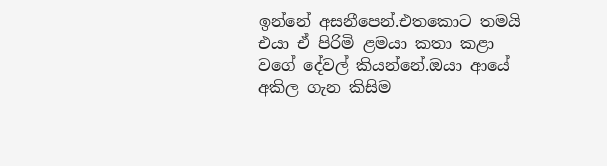ඉන්නේ අසනීපෙන්.එතකොට තමයි එයා ඒ පිරිමි ළමයා කතා කළා වගේ දේවල් කියන්නේ.ඔයා ආයේ අකිල ගැන කිසිම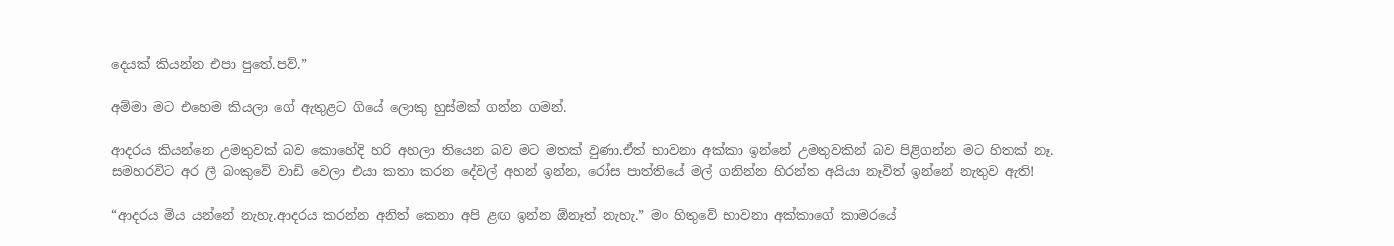දෙයක් කියන්න එපා පුතේ.පව්.”

අම්මා මට එහෙම කියලා ගේ ඇතුළට ගියේ ලොකු හුස්මක් ගන්න ගමන්.

ආදරය කියන්නෙ උමතුවක් බව කොහේදි හරි අහලා තියෙන බව මට මතක් වුණා.ඒත් භාවනා අක්කා ඉන්නේ උමතුවකින් බව පිළිගන්න මට හිතක් නෑ.
සමහරවිට අර ලී බංකුවේ වාඩි වෙලා එයා කතා කරන දේවල් අහන් ඉන්න, රෝස පාත්තියේ මල් ගනින්න හිරන්ත අයියා නෑවිත් ඉන්නේ නැතුව ඇති!

“ආදරය මිය යන්නේ නැහැ.ආදරය කරන්න අනිත් කෙනා අපි ළඟ ඉන්න ඕනෑත් නැහැ.” මං හිතුවේ භාවනා අක්කාගේ කාමරයේ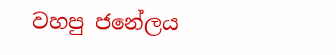වහපු ජනේලය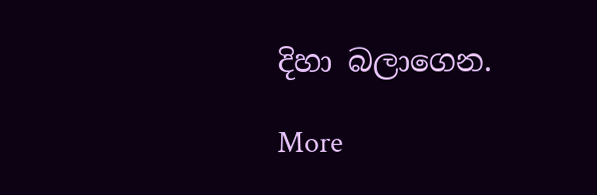දිහා බලාගෙන.

More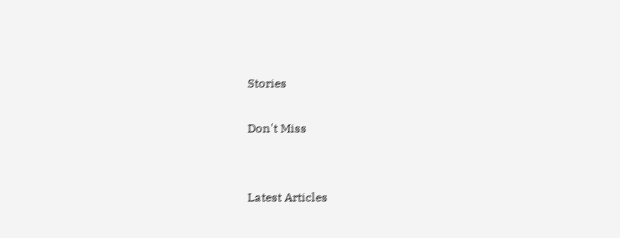Stories

Don't Miss


Latest Articles